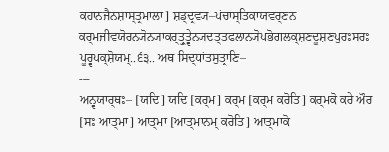ਕਹਾਨਜੈਨਸ਼ਾਸ੍ਤ੍ਰਮਾਲਾ] ਸ਼ਡ੍ਦ੍ਰਵ੍ਯ–ਪਂਚਾਸ੍ਤਿਕਾਯਵਰ੍ਣਨ
ਕਰ੍ਮਜੀਵਯੋਰਨ੍ਯੋਨ੍ਯਾਕਰ੍ਤ੍ਰੁਤ੍ਵੇਨ੍ਯਦਤ੍ਤਫਲਾਨ੍ਯੋਪਭੋਗਲਕ੍ਸ਼ਣਦੂਸ਼ਣਪੁਰਃਸਰਃ ਪੂਰ੍ਵਪਕ੍ਸ਼ੋਯਮ੍..੬੩.. ਅਥ ਸਿਦ੍ਧਾਂਤਸੁਤ੍ਰਾਣਿ–
---
ਅਨ੍ਵਯਾਰ੍ਥਃ– [ਯਦਿ] ਯਦਿ [ਕਰ੍ਮ] ਕਰ੍ਮ [ਕਰ੍ਮ ਕਰੋਤਿ] ਕਰ੍ਮਕੋ ਕਰੇ ਔਰ [ਸਃ ਆਤ੍ਮਾ] ਆਤ੍ਮਾ [ਆਤ੍ਮਾਨਮ੍ ਕਰੋਤਿ] ਆਤ੍ਮਾਕੋ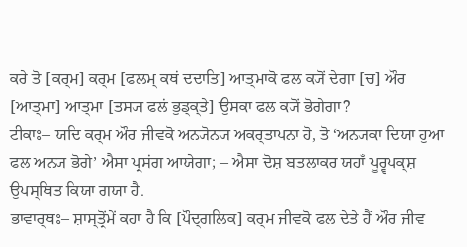ਕਰੇ ਤੋ [ਕਰ੍ਮ] ਕਰ੍ਮ [ਫਲਮ੍ ਕਥਂ ਦਦਾਤਿ] ਆਤ੍ਮਾਕੋ ਫਲ ਕ੍ਯੋਂ ਦੇਗਾ [ਚ] ਔਰ [ਆਤ੍ਮਾ] ਆਤ੍ਮਾ [ਤਸ੍ਯ ਫਲਂ ਭੁਡ੍ਕ੍ਤੇ] ਉਸਕਾ ਫਲ ਕ੍ਯੋਂ ਭੋਗੇਗਾ?
ਟੀਕਾਃ– ਯਦਿ ਕਰ੍ਮ ਔਰ ਜੀਵਕੋ ਅਨ੍ਯੋਨ੍ਯ ਅਕਰ੍ਤਾਪਨਾ ਹੋ, ਤੋ ‘ਅਨ੍ਯਕਾ ਦਿਯਾ ਹੁਆ ਫਲ ਅਨ੍ਯ ਭੋਗੇ’ ਐਸਾ ਪ੍ਰਸਂਗ ਆਯੇਗਾ; – ਐਸਾ ਦੋਸ਼ ਬਤਲਾਕਰ ਯਹਾਁ ਪੂਰ੍ਵਪਕ੍ਸ਼ ਉਪਸ੍ਥਿਤ ਕਿਯਾ ਗਯਾ ਹੈ.
ਭਾਵਾਰ੍ਥਃ– ਸ਼ਾਸ੍ਤ੍ਰੋਂਮੇਂ ਕਹਾ ਹੈ ਕਿ [ਪੌਦ੍ਗਲਿਕ] ਕਰ੍ਮ ਜੀਵਕੋ ਫਲ ਦੇਤੇ ਹੈਂ ਔਰ ਜੀਵ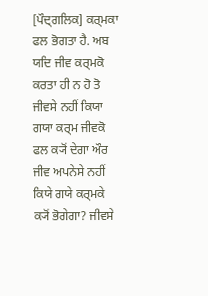[ਪੌਦ੍ਗਲਿਕ] ਕਰ੍ਮਕਾ ਫਲ ਭੋਗਤਾ ਹੈ. ਅਬ ਯਦਿ ਜੀਵ ਕਰ੍ਮਕੋ ਕਰਤਾ ਹੀ ਨ ਹੋ ਤੋ ਜੀਵਸੇ ਨਹੀਂ ਕਿਯਾ ਗਯਾ ਕਰ੍ਮ ਜੀਵਕੋ ਫਲ ਕ੍ਯੋਂ ਦੇਗਾ ਔਰ ਜੀਵ ਅਪਨੇਸੇ ਨਹੀਂ ਕਿਯੇ ਗਯੇ ਕਰ੍ਮਕੇ ਕ੍ਯੋਂ ਭੋਗੇਗਾ? ਜੀਵਸੇ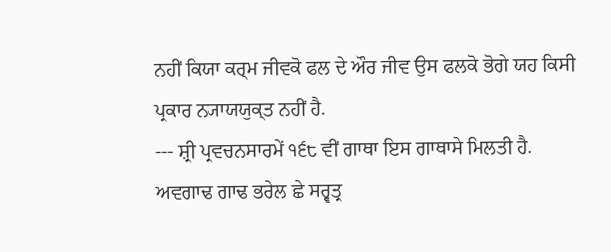ਨਹੀਂ ਕਿਯਾ ਕਰ੍ਮ ਜੀਵਕੋ ਫਲ ਦੇ ਔਰ ਜੀਵ ਉਸ ਫਲਕੋ ਭੋਗੇ ਯਹ ਕਿਸੀ ਪ੍ਰਕਾਰ ਨ੍ਯਾਯਯੁਕ੍ਤ ਨਹੀਂ ਹੈ.
--- ਸ਼੍ਰੀ ਪ੍ਰਵਚਨਸਾਰਮੇਂ ੧੬੮ ਵੀਂ ਗਾਥਾ ਇਸ ਗਾਥਾਸੇ ਮਿਲਤੀ ਹੈ.
ਅਵਗਾਢ ਗਾਢ ਭਰੇਲ ਛੇ ਸਰ੍ਵਤ੍ਰ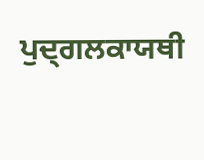ਪੁਦ੍ਗਲਕਾਯਥੀ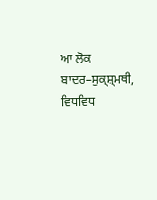ਆ ਲੋਕ ਬਾਦਰ–ਸੁਕ੍ਸ਼੍ਮਥੀ, ਵਿਧਵਿਧ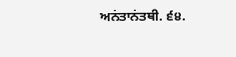ਅਨਂਤਾਨਂਤਥੀ. ੬੪.